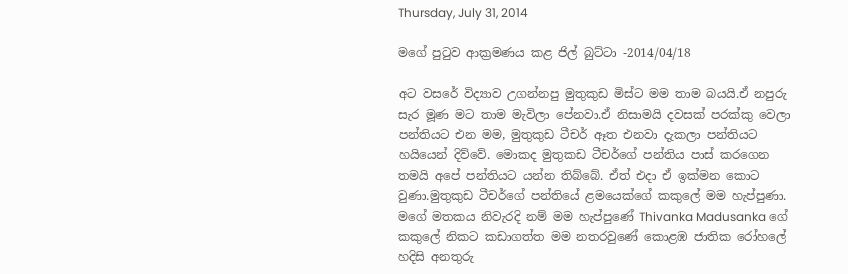Thursday, July 31, 2014

මගේ පුටුව ආක්‍රමණය කළ ජිල් බුට්ටා -2014/04/18

අට වසරේ විද්‍යාව උගන්නපු මුතුකුඩ මිස්ට මම තාම බයයි.ඒ නපුරු සැර මූණ මට තාම මැවිලා පේනවා.ඒ නිසාමයි දවසක් පරක්කු වෙලා පන්තියට එන මම, මුතුකුඩ ටීචර් ඈත එනවා දැකලා පන්තියට හයියෙන් දිව්වේ. මොකද මුතුකඩ ටීචර්ගේ පන්තිය පාස් කරගෙන තමයි අපේ පන්තියට යන්න තිබ්බේ. ඒත් එදා ඒ ඉක්මන කොට වුණා.මුතුකුඩ ටීචර්ගේ පන්තියේ ළමයෙක්ගේ කකුලේ මම හැප්පුණා. මගේ මතකය නිවැරදි නම් මම හැප්පුණේ Thivanka Madusanka ගේ කකුලේ නිකට කඩාගත්ත මම නතරවුණේ කොළඹ ජාතික රෝහලේ හදිසි අනතුරු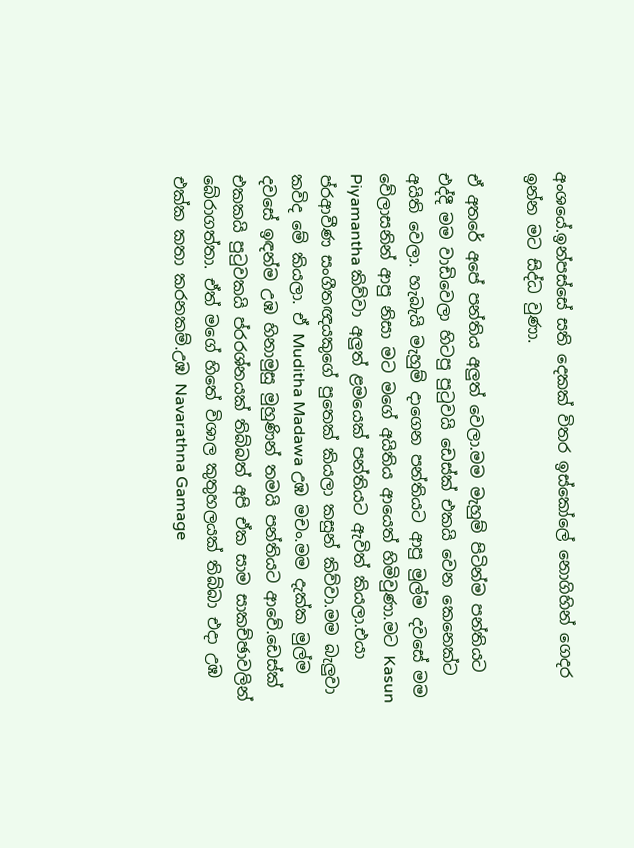අංශයේ.ඉන්පස්සේ සති දෙකක් විතර ඉස්කෝලේ නොගිහින් ගෙදර ඉන්න මට සිද්ධ වුණා.

ඒ අතරේ අපේ පන්තිය අලුත් වෙලා.මම මැහුම් පිටින්ම පන්තියට එද්දී මම වාඩිවෙලා හිටපු පුටුවයි ඩෙස්ක් එකයි වෙන කෙනෙක්ට අයිති වෙලා. හැබැයි මැහුම් දාගෙන පන්තියට ආපු මුල්ම දවසේ මම වේලාසනින් ආපු නිසා මට මගේ අයිතිය ආයෙත් හිමිවුණා.මට Kasun Piyamantha කිව්වා අලුත් ළමයෙක් පන්තියට ඇවිත් කියලා.එයා ප්රආවීණ සංගීතඥයකුගේ පුතෙක් කියලා කසුන් කිව්වා.මම බැලුවා කවිද මේ කියලා. ඒ Muditha Madawa උඹ මචං.මම දැක්ක මුල්ම දවසේ ඉඳන්ම උඹ හිනාමුසු මුහුණින් තමයි පන්තියට ආවේ.ඩෙස්ක් එකකයි පුටුවකයි ප්රරශ්නයක් තිබ්බත් අපි ඒක සාම සාකච්ඡාවලින් බේරාගත්තා. ඒත් මගේ හිතේ විශාල කුතුහලයක් තිබ්බා එදා උඹ එක්ක කතා කරනකම්.උඹ Navarathna Gamage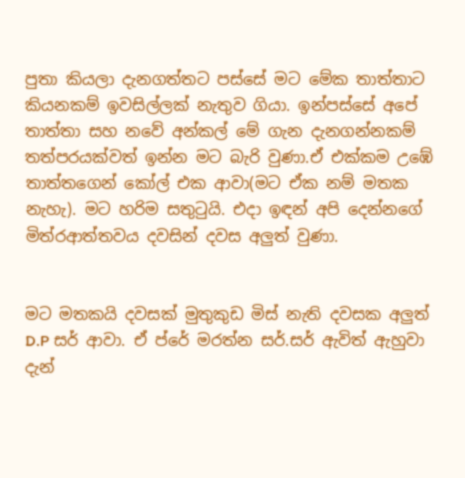පුතා කියලා දැනගත්තට පස්සේ මට මේක තාත්තාට කියනකම් ඉවසිල්ලක් නැතුව ගියා. ඉන්පස්සේ අපේ තාත්තා සහ නවේ අන්කල් මේ ගැන දැනගන්නකම් තත්පරයක්වත් ඉන්න මට බැරි වුණා.ඒ එක්කම උඹේ තාත්තගෙන් කෝල් එක ආවා(මට ඒක නම් මතක නැහැ). මට හරිම සතුටුයි. එදා ඉඳන් අපි දෙන්නගේ මිත්රආත්තවය දවසින් දවස අලුත් වුණා.


මට මතකයි දවසක් මුතුකුඩ මිස් නැති දවසක අලුත් D.P සර් ආවා. ඒ ප්රේ මරත්න සර්.සර් ඇවිත් ඇහුවා දැන්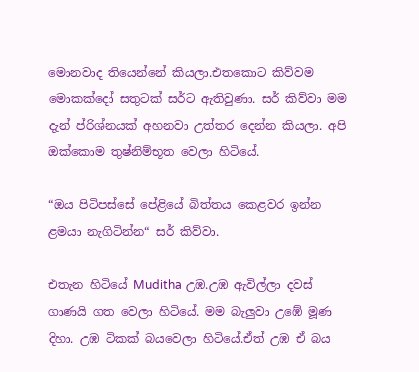මොනවාද තියෙන්නේ කියලා.එතකොට කිව්වම මොකක්දෝ සතුටක් සර්ට ඇතිවුණා. සර් කිව්වා මම දැන් ප්රිශ්නයක් අහනවා උත්තර දෙන්න කියලා. අපි ඔක්කොම තුෂ්නිම්භූත වෙලා හිටියේ.

“ඔය පිටිපස්සේ පේළියේ බිත්තය කෙළවර ඉන්න ළමයා නැගිටින්න“ සර් කිව්වා.

එතැන හිටියේ Muditha උඹ.උඹ ඇවිල්ලා දවස් ගාණයි ගත වෙලා හිටියේ. මම බැලුවා උඹේ මූණ දිහා. උඹ ටිකක් බයවෙලා හිටියේ.ඒත් උඹ ඒ බය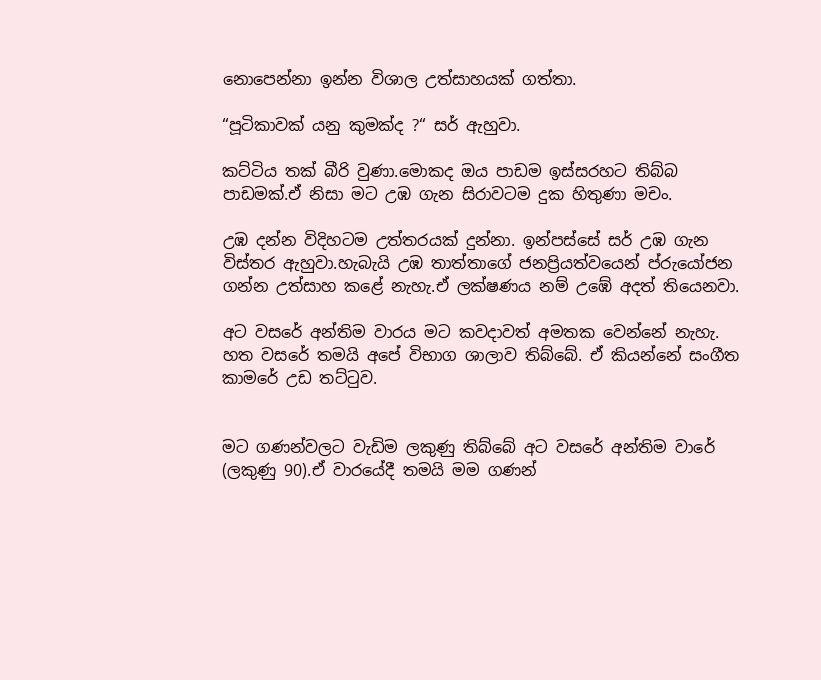නොපෙන්නා ඉන්න විශාල උත්සාහයක් ගත්තා.

“පූටිකාවක් යනු කුමක්ද ?“ සර් ඇහුවා.

කට්ටිය තක් බීරි වුණා.මොකද ඔය පාඩම ඉස්සරහට තිබ්බ පාඩමක්.ඒ නිසා මට උඹ ගැන සිරාවටම දුක හිතුණා මචං.

උඹ දන්න විදිහටම උත්තරයක් දුන්නා. ඉන්පස්සේ සර් උඹ ගැන විස්තර ඇහුවා.හැබැයි උඹ තාත්තාගේ ජනප්‍රියත්වයෙන් ප්රුයෝජන ගන්න උත්සාහ කළේ නැහැ.ඒ ලක්ෂණය නම් උඹේ අදත් තියෙනවා.

අට වසරේ අන්තිම වාරය මට කවදාවත් අමතක වෙන්නේ නැහැ. හත වසරේ තමයි අපේ විභාග ශාලාව තිබ්බේ. ඒ කියන්නේ සංගීත කාමරේ උඩ තට්ටුව.


මට ගණන්වලට වැඩිම ලකුණු තිබ්බේ අට වසරේ අන්තිම වාරේ (ලකුණු 90).ඒ වාරයේදී තමයි මම ගණන්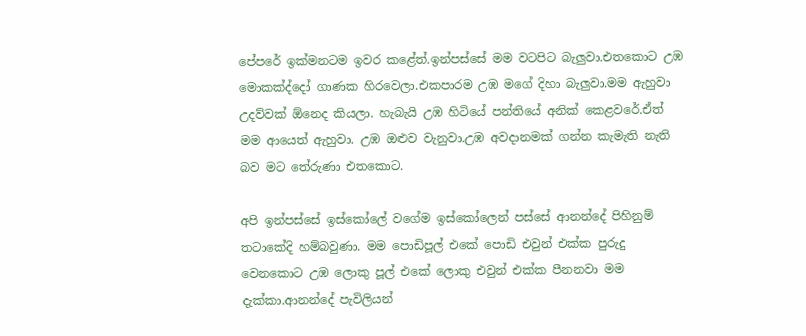පේපරේ ඉක්මනටම ඉවර කළේත්.ඉන්පස්සේ මම වටපිට බැලුවා.එතකොට උඹ මොකක්ද්දෝ ගාණක හිරවෙලා.එකපාරම උඹ මගේ දිහා බැලුවා.මම ඇහුවා උදව්වක් ඕනෙද කියලා. හැබැයි උඹ හිටියේ පන්තියේ අනික් කෙළවරේ.ඒත් මම ආයෙත් ඇහුවා. උඹ ඔළුව වැනුවා.උඹ අවදානමක් ගන්න කැමැති නැති බව මට තේරුණා එතකොට.

අපි ඉන්පස්සේ ඉස්කෝලේ වගේම ඉස්කෝලෙන් පස්සේ ආනන්දේ පිහිනුම් තටාකේදි හම්බවුණා. මම පොඩිපූල් එකේ පොඩි එවුන් එක්ක පුරුදු වෙනකොට උඹ ලොකු පූල් එකේ ලොකු එවුන් එක්ක පීනනවා මම දැක්කා.ආනන්දේ පැවිලියන්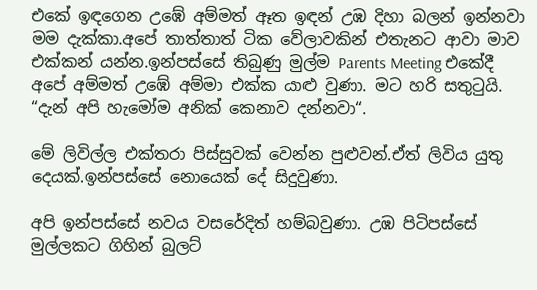එකේ ඉඳගෙන උඹේ අම්මත් ඈත ඉඳන් උඹ දිහා බලන් ඉන්නවා මම දැක්කා.අපේ තාත්තාත් ටික වේලාවකින් එතැනට ආවා මාව එක්කන් යන්න.ඉන්පස්සේ තිබුණු මුල්ම Parents Meeting එකේදී අපේ අම්මත් උඹේ අම්මා එක්ක යාළු වුණා. මට හරි සතුටුයි. “දැන් අපි හැමෝම අනික් කෙනාව දන්නවා“.

මේ ලිවිල්ල එක්තරා පිස්සුවක් වෙන්න පුළුවන්.ඒත් ලිවිය යුතු දෙයක්.ඉන්පස්සේ නොයෙක් දේ සිදුවුණා.

අපි ඉන්පස්සේ නවය වසරේදිත් හම්බවුණා. උඹ පිටිපස්සේ මුල්ලකට ගිහින් බුලට්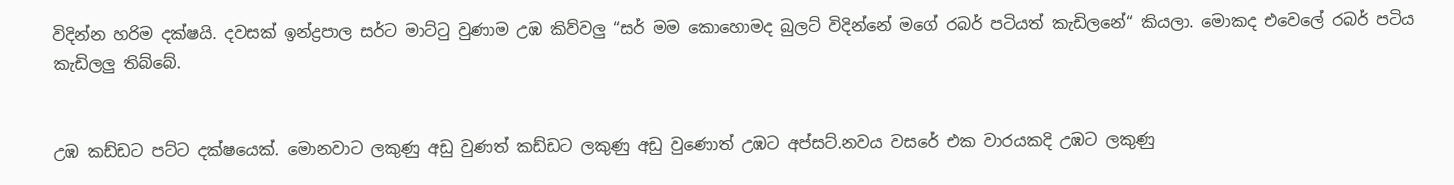විදින්න හරිම දක්ෂයි. දවසක් ඉන්ද්‍රපාල සර්ට මාට්ටු වුණාම උඹ කිව්වලු “සර් මම කොහොමද බුලට් විදින්නේ මගේ රබර් පටියත් කැඩිලනේ“ කියලා. මොකද එවෙලේ රබර් පටිය කැඩිලලු තිබ්බේ.


උඹ කඩ්ඩට පට්ට දක්ෂයෙක්. මොනවාට ලකුණු අඩු වුණත් කඩ්ඩට ලකුණු අඩු වුණොත් උඹට අප්සට්.නවය වසරේ එක වාරයකදි උඹට ලකුණු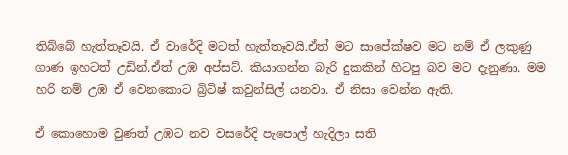තිබ්බේ හැත්තෑවයි. ඒ වාරේදි මටත් හැත්තෑවයි.ඒත් මට සාපේක්ෂව මට නම් ඒ ලකුණු ගාණ ඉහටත් උඩින්.ඒත් උඹ අප්සට්. කියාගන්න බැරි දුකකින් හිටපු බව මට දැනුණා. මම හරි නම් උඹ ඒ වෙනකොට බ්‍රිටිෂ් කවුන්සිල් යනවා. ඒ නිසා වෙන්න ඇති.

ඒ කොහොම වුණත් උඹට නව වසරේදි පැපොල් හැදිලා සති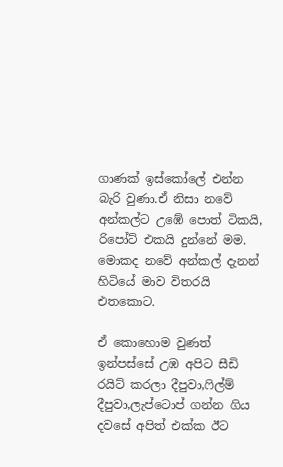ගාණක් ඉස්කෝලේ එන්න බැරි වුණා.ඒ නිසා නවේ අන්කල්ට උඹේ පොත් ටිකයි, රිපෝට් එකයි දුන්නේ මම. මොකද නවේ අන්කල් දැනන් හිටියේ මාව විතරයි එතකොට.

ඒ කොහොම වුණත් ඉන්පස්සේ උඹ අපිට සීඩි රයිට් කරලා දීපුවා,ෆිල්ම් දීපුවා,ලැප්ටොප් ගන්න ගිය දවසේ අපිත් එක්ක ඊට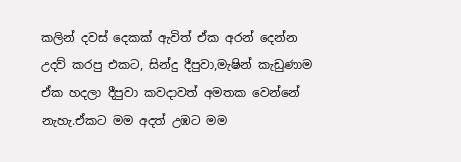කලින් දවස් දෙකක් ඇවිත් ඒක අරන් දෙන්න උදව් කරපු එකට, සින්දු දීපුවා,මැෂින් කැඩුණාම ඒක හදලා දීපුවා කවදාවත් අමතක වෙන්නේ නැහැ.ඒකට මම අදත් උඹට මම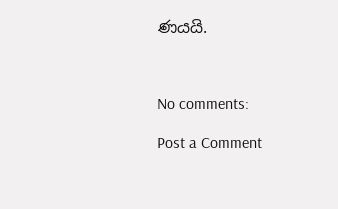ණයයි.



No comments:

Post a Comment